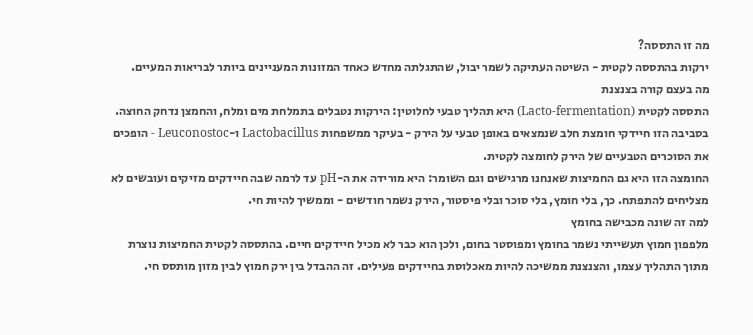מה זו התססה?
ירקות בהתססה לקטית - השיטה העתיקה לשמר יבול, שהתגלתה מחדש כאחד המזונות המעניינים ביותר לבריאות המעיים.
מה בעצם קורה בצנצנת
התססה לקטית (Lacto-fermentation) היא תהליך טבעי לחלוטין: הירקות נטבלים בתמלחת מים ומלח, והחמצן נדחק החוצה. בסביבה הזו חיידקי חומצת חלב שנמצאים באופן טבעי על הירק - בעיקר ממשפחות Lactobacillus ו-Leuconostoc - הופכים את הסוכרים הטבעיים של הירק לחומצה לקטית.
החומצה הזו היא גם החמיצות שאנחנו מרגישים וגם השומר: היא מורידה את ה-pH עד לרמה שבה חיידקים מזיקים ועובשים לא מצליחים להתפתח. כך, בלי חומץ, בלי סוכר ובלי פיסטור, הירק נשמר חודשים - וממשיך להיות חי.
למה זה שונה מכבישה בחומץ
מלפפון חמוץ תעשייתי נשמר בחומץ ומפוסטר בחום, ולכן הוא כבר לא מכיל חיידקים חיים. בהתססה לקטית החמיצות נוצרת מתוך התהליך עצמו, והצנצנת ממשיכה להיות מאכלוסת בחיידקים פעילים. זה ההבדל בין ירק חמוץ לבין מזון מותסס חי.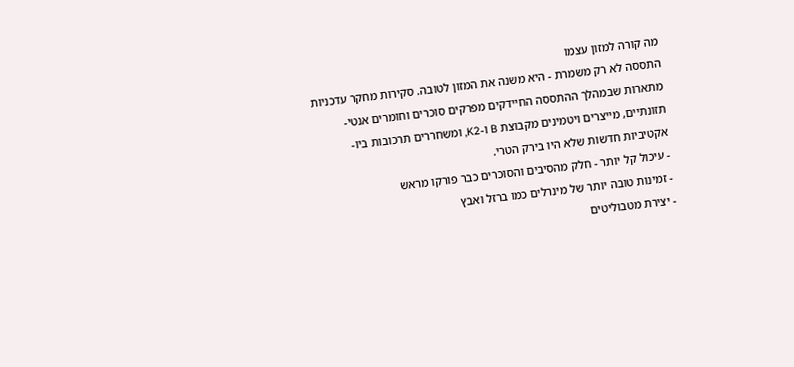מה קורה למזון עצמו
התססה לא רק משמרת - היא משנה את המזון לטובה. סקירות מחקר עדכניות מתארות שבמהלך ההתססה החיידקים מפרקים סוכרים וחומרים אנטי-תזונתיים, מייצרים ויטמינים מקבוצת B ו-K2, ומשחררים תרכובות ביו-אקטיביות חדשות שלא היו בירק הטרי.
- עיכול קל יותר - חלק מהסיבים והסוכרים כבר פורקו מראש
- זמינות טובה יותר של מינרלים כמו ברזל ואבץ
- יצירת מטבוליטים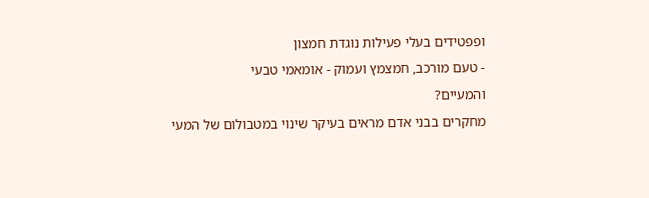ופפטידים בעלי פעילות נוגדת חמצון
- טעם מורכב, חמצמץ ועמוק - אומאמי טבעי
והמעיים?
מחקרים בבני אדם מראים בעיקר שינוי במטבולום של המעי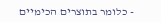- כלומר בתוצרים הכימיים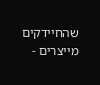שהחיידקים מייצרים -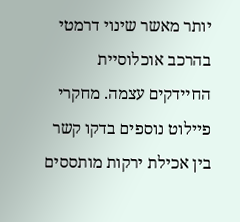יותר מאשר שינוי דרמטי בהרכב אוכלוסיית החיידקים עצמה. מחקרי פיילוט נוספים בדקו קשר בין אכילת ירקות מותססים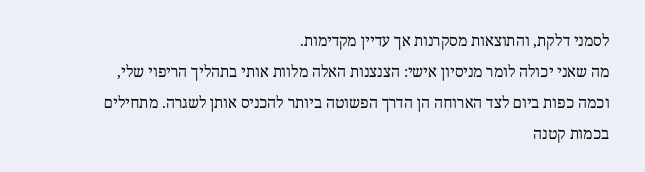לסמני דלקת, והתוצאות מסקרנות אך עדיין מקדימות.
מה שאני יכולה לומר מניסיון אישי: הצנצנות האלה מלוות אותי בתהליך הריפוי שלי, וכמה כפות ביום לצד הארוחה הן הדרך הפשוטה ביותר להכניס אותן לשגרה. מתחילים בכמות קטנה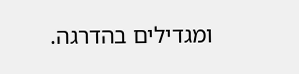ומגדילים בהדרגה.